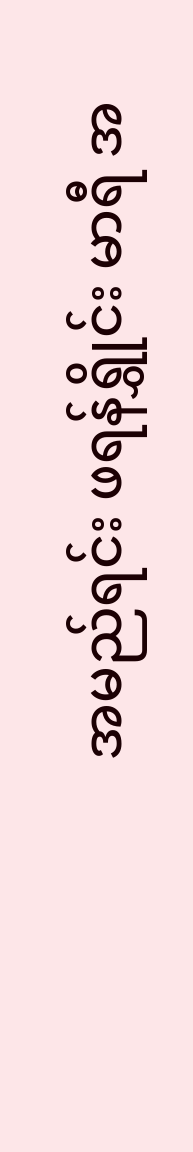အမည်ရင်း ဖရန်ရွှိုင်း မာရီ အ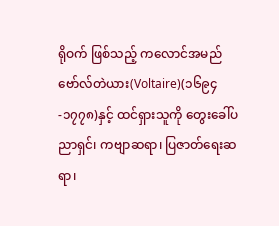ရိုဝက် ဖြစ်သည့် ကလောင်အမည်ဗော်လ်တဲယား(Voltaire)(၁၆၉၄-၁၇၇၈)နှင့် ထင်ရှားသူကို တွေးခေါ်ပညာရှင်၊ ကဗျာဆရာ၊ ပြဇာတ်ရေးဆရာ၊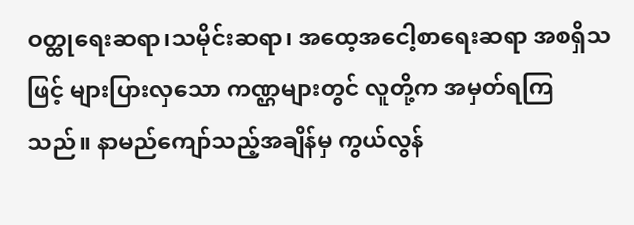ဝတ္ထုရေးဆရာ၊သမိုင်းဆရာ၊ အထေ့အငေါ့စာရေးဆရာ အစရှိသဖြင့် များပြားလှသော ကဏ္ဌများတွင် လူတို့က အမှတ်ရကြသည်။ နာမည်ကျော်သည့်အချိန်မှ ကွယ်လွန်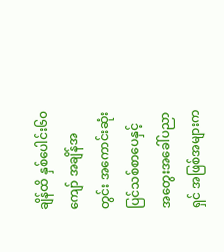ချိန်ထိ နှစ်ပေါင်း၆၀ကျော် အချိန်အတွင်း အကောင်းဆုံး ပြင်သစ်စာပေနှင့် အတွေးအခေါ်ပညာရှင် အဖြစ်အများက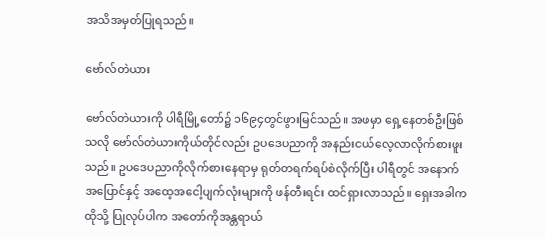အသိအမှတ်ပြုရသည်။

ဗော်လ်တဲယား

ဗော်လ်တဲယားကို ပါရီမြို့တော်၌ ၁၆၉၄တွင်ဖွားမြင်သည်။ အဖမှာ ရှေ့နေတစ်ဦးဖြစ်သလို ဗော်လ်တဲယားကိုယ်တိုင်လည်း ဥပဒေပညာကို အနည်းငယ်လေ့လာလိုက်စားဖူးသည်။ ဥပဒေပညာကိုလိုက်စားနေရာမှ ရုတ်တရက်ရပ်စဲလိုက်ပြီး ပါရီတွင် အနောက်အပြောင်နှင့် အထေ့အငေါ့ပျက်လုံးများကို ဖန်တီးရင်း ထင်ရှားလာသည်။ ရှေးအခါကထိုသို့ ပြုလုပ်ပါက အတော်ကိုအန္တရာယ်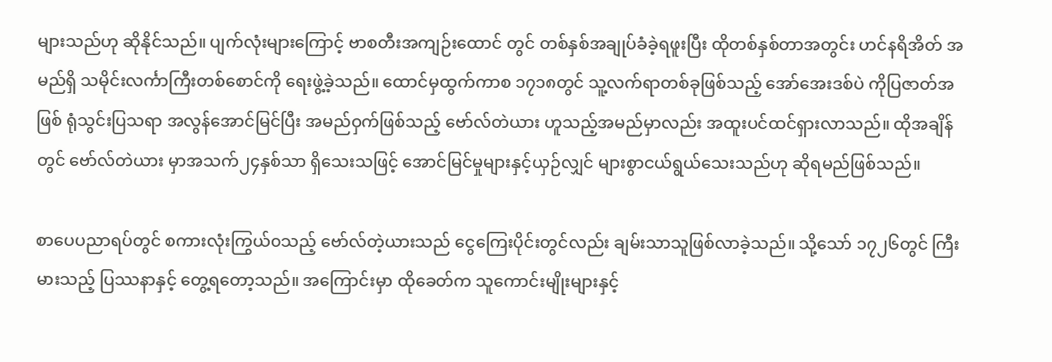များသည်ဟု ဆိုနိုင်သည်။ ပျက်လုံးများကြောင့် ဗာစတီးအကျဉ်းထောင် တွင် တစ်နှစ်အချုပ်ခံခဲ့ရဖူးပြီး ထိုတစ်နှစ်တာအတွင်း ဟင်နရိအိတ် အမည်ရှိ သမိုင်းလင်္ကာကြီးတစ်စောင်ကို ရေးဖွဲ့ခဲ့သည်။ ထောင်မှထွက်ကာစ ၁၇၁၈တွင် သူ့လက်ရာတစ်ခုဖြစ်သည့် အော်အေးဒစ်ပဲ ကိုပြဇာတ်အဖြစ် ရုံသွင်းပြသရာ အလွန်အောင်မြင်ပြီး အမည်ဝှက်ဖြစ်သည့် ဗော်လ်တဲယား ဟူသည့်အမည်မှာလည်း အထူးပင်ထင်ရှားလာသည်။ ထိုအချိန်တွင် ဗော်လ်တဲယား မှာအသက်၂၄နှစ်သာ ရှိသေးသဖြင့် အောင်မြင်မှုများနှင့်ယှဉ်လျှင် များစွာငယ်ရွယ်သေးသည်ဟု ဆိုရမည်ဖြစ်သည်။

စာပေပညာရပ်တွင် စကားလုံးကြွယ်၀သည့် ဗော်လ်တဲ့ယားသည် ငွေကြေးပိုင်းတွင်လည်း ချမ်းသာသူဖြစ်လာခဲ့သည်။ သို့သော် ၁၇၂၆တွင် ကြီးမားသည့် ပြဿနာနှင့် တွေ့ရတော့သည်။ အကြောင်းမှာ ထိုခေတ်က သူကောင်းမျိုးများနှင့်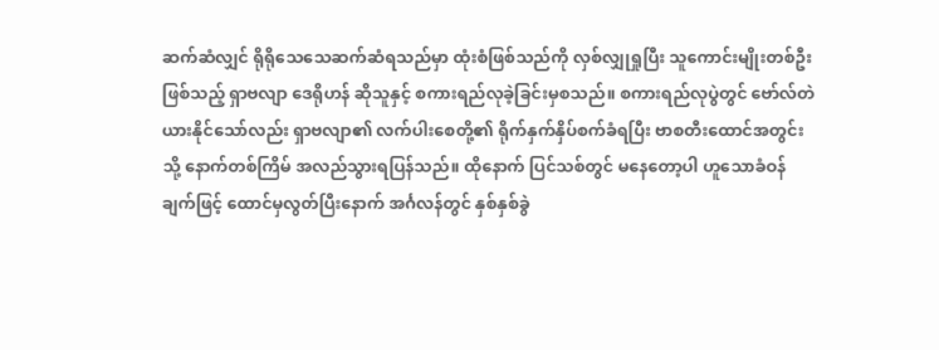ဆက်ဆံလျှင် ရိုရိုသေသေဆက်ဆံရသည်မှာ ထုံးစံဖြစ်သည်ကို လှစ်လျှုရှုပြီး သူကောင်းမျိုးတစ်ဦးဖြစ်သည့် ရှာဗလျာ ဒေရိုဟန် ဆိုသူနှင့် စကားရည်လုခဲ့ခြင်းမှစသည်။ စကားရည်လုပွဲတွင် ဗော်လ်တဲယားနိုင်သော်လည်း ရှာဗလျာ၏ လက်ပါးစေတို့၏ ရိုက်နှက်နှိပ်စက်ခံရပြီး ဗာစတီးထောင်အတွင်းသို့ နောက်တစ်ကြိမ် အလည်သွားရပြန်သည်။ ထိုနောက် ပြင်သစ်တွင် မနေတော့ပါ ဟူသောခံဝန်ချက်ဖြင့် ထောင်မှလွတ်ပြီးနောက် အင်္ဂလန်တွင် နှစ်နှစ်ခွဲ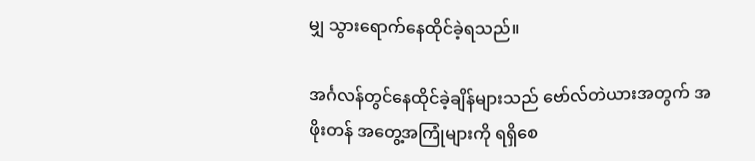မျှ သွားရောက်နေထိုင်ခဲ့ရသည်။

အင်္ဂလန်တွင်နေထိုင်ခဲ့ချိန်များသည် ဗော်လ်တဲယားအတွက် အဖိုးတန် အတွေ့အကြုံများကို ရရှိစေ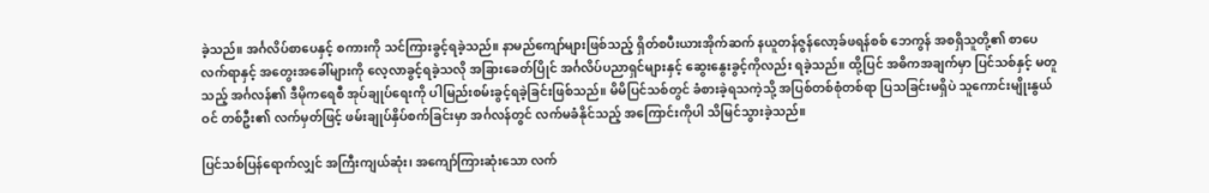ခဲ့သည်။ အင်္ဂလိပ်စာပေနှင့် စကားကို သင်ကြားခွင့်ရခဲ့သည်။ နာမည်ကျော်များဖြစ်သည့် ရှိတ်စပီးယားအိုက်ဆက် နယူတန်ဇွန်လော့ခ်ဖရန်စစ် ဘေကွန် အစရှိသူတို့၏ စာပေလက်ရာနှင့် အတွေးအခေါ်များကို လေ့လာခွင့်ရခဲ့သလို အခြားခေတ်ပြိုင် အင်္ဂလိပ်ပညာရှင်များနှင့် ဆွေးနွေးခွင့်ကိုလည်း ရခဲ့သည်။ ထို့ပြင် အဓိကအချက်မှာ ပြင်သစ်နှင့် မတူသည့် အင်္ဂလန်၏ ဒီမိုကရေစီ အုပ်ချုပ်ရေးကို ပါမြည်းစမ်းခွင့်ရခဲ့ခြင်းဖြစ်သည်။ မိမိပြင်သစ်တွင် ခံစားခဲ့ရသကဲ့သို့ အပြစ်တစ်စုံတစ်ရာ ပြသခြင်းမရှိပဲ သူကောင်းမျိုးနွယ်ဝင် တစ်ဦး၏ လက်မှတ်ဖြင့် ဖမ်းချုပ်နှိပ်စက်ခြင်းမှာ အင်္ဂလန်တွင် လက်မခံနိုင်သည့် အကြောင်းကိုပါ သိမြင်သွားခဲ့သည်။

ပြင်သစ်ပြန်ရောက်လျှင် အကြီးကျယ်ဆုံး၊ အကျော်ကြားဆုံးသော လက်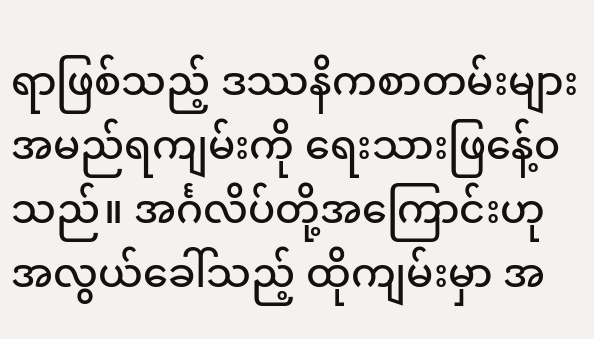ရာဖြစ်သည့် ဒဿနိကစာတမ်းများ အမည်ရကျမ်းကို ရေးသားဖြနေ့်၀သည်။ အင်္ဂလိပ်တို့အကြောင်းဟု အလွယ်ခေါ်သည့် ထိုကျမ်းမှာ အ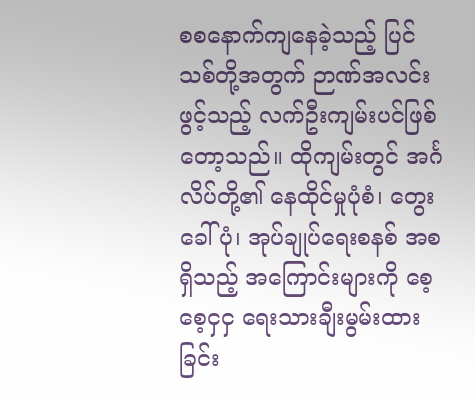စစနောက်ကျနေခဲ့သည့် ပြင်သစ်တို့အတွက် ဉာဏ်အလင်းဖွင့်သည့် လက်ဦးကျမ်းပင်ဖြစ်တော့သည်။ ထိုကျမ်းတွင် အင်္ဂလိပ်တို့၏ နေထိုင်မှုပုံစံ၊ တွေးခေါ်ပုံ၊ အုပ်ချုပ်ရေးစနစ် အစရှိသည့် အကြောင်းများကို စေ့စေ့ငှငှ ရေးသားချီးမွမ်းထားခြင်း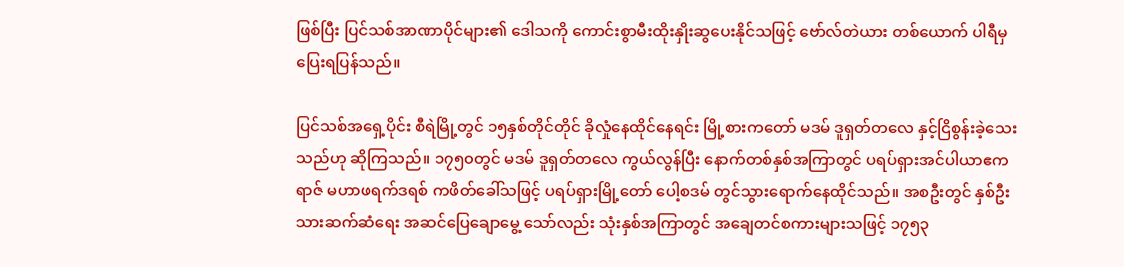ဖြစ်ပြီး ပြင်သစ်အာဏာပိုင်များ၏ ဒေါသကို ကောင်းစွာမီးထိုးနှိုးဆွပေးနိုင်သဖြင့် ဗော်လ်တဲယား တစ်ယောက် ပါရီမှ ပြေးရပြန်သည်။

ပြင်သစ်အရှေ့ပိုင်း စီရဲမြို့တွင် ၁၅နှစ်တိုင်တိုင် ခိုလှုံနေထိုင်နေရင်း မြို့စားကတော် မဒမ် ဒူရှတ်တလေ နှင့်ငြိစွန်းခဲ့သေးသည်ဟု ဆိုကြသည်။ ၁၇၅၀တွင် မဒမ် ဒူရှတ်တလေ ကွယ်လွန်ပြီး နောက်တစ်နှစ်အကြာတွင် ပရပ်ရှားအင်ပါယာဧကရာဇ် မဟာဖရက်ဒရစ် ကဖိတ်ခေါ်သဖြင့် ပရပ်ရှားမြို့တော် ပေါ့စဒမ် တွင်သွားရောက်နေထိုင်သည်။ အစဦးတွင် နှစ်ဦးသားဆက်ဆံရေး အဆင်ပြေချောမွေ့ သော်လည်း သုံးနှစ်အကြာတွင် အချေတင်စကားများသဖြင့် ၁၇၅၃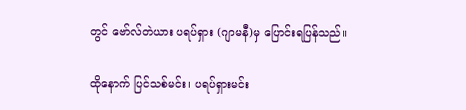တွင် ဗော်လ်တဲယား ပရပ်ရှား (ဂျာမနီ)မှ ပြောင်းရပြန်သည်။

ထိုနောက် ပြင်သစ်မင်း၊ ပရပ်ရှားမင်း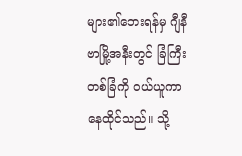များ၏ဘေးရန်မှ ဂျီနီဗာမြို့အနီးတွင် ခြံကြီးတစ်ခြံကို ဝယ်ယူကာ နေထိုင်သည်။ သို့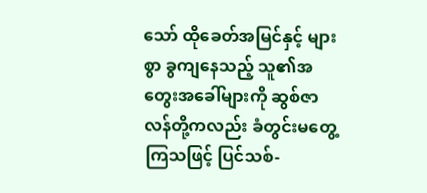သော် ထိုခေတ်အမြင်နှင့် များစွာ ခွကျနေသည့် သူ၏အတွေးအခေါ်များကို ဆွစ်ဇာလန်တို့ကလည်း ခံတွင်းမတွေ့ကြသဖြင့် ပြင်သစ်-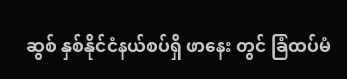ဆွစ် နှစ်နိုင်ငံနယ်စပ်ရှိ ဖာနေး တွင် ခြံထပ်မံ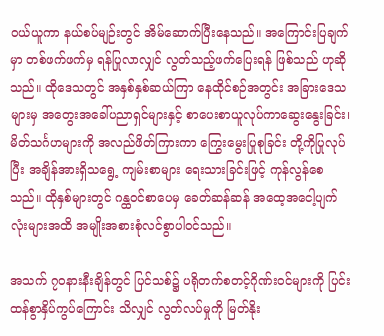ဝယ်ယူကာ နယ်စပ်မျဉ်းတွင် အိမ်ဆောက်ပြီးနေသည်။ အကြောင်းပြချက်မှာ တစ်ဖက်ဖက်မှ ရန်ပြုလာလျှင် လွတ်သည့်ဖက်ပြေးရန် ဖြစ်သည် ဟုဆိုသည်။ ထိုဒေသတွင် အနှစ်နှစ်ဆယ်ကြာ နေထိုင်စဉ်အတွင်း အခြားဒေသများမှ အတွေးအခေါ်ပညာရှင်များနှင့် စာပေးစာယူလုပ်ကာဆွေးနွေးခြင်း၊ မိတ်သင်္ဂဟများကို အလည်ဖိတ်ကြားကာ ကြွေးမွေးပြုစုခြင်း တို့ကိုပြုလုပ်ပြီး အချိန်အားရှိသရွေ့ ကျမ်းစာများ ရေးသားခြင်းဖြင့် ကုန်လွန်စေသည်။ ထိုနှစ်များတွင် ဂန္ထဝင်စာပေမှ ခေတ်ဆန်ဆန် အထေ့အငေါ့ပျက်လုံးများအထိ အမျိုးအစားစုံလင်စွာပါဝင်သည်။

အသက် ၇၀နားနီးချိန်တွင် ပြင်သစ်၌ ပရိုတက်စတင့်ဂိုဏ်းဝင်များကို ပြင်းထန်စွာနှိပ်ကွပ်ကြောင်း သိလျှင် လွတ်လပ်မှုကို မြတ်နိုး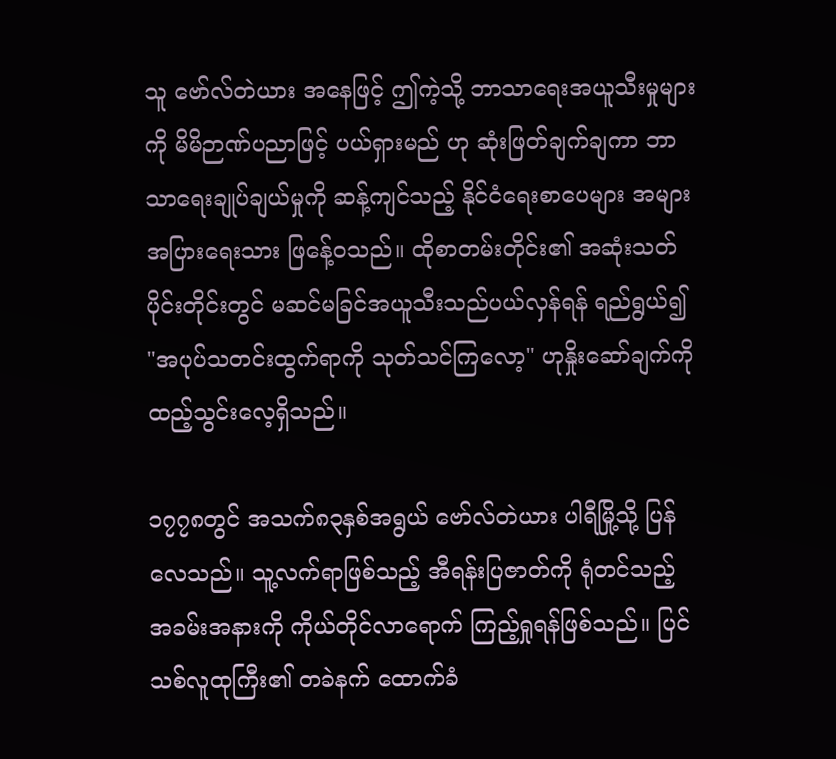သူ ဗော်လ်တဲယား အနေဖြင့် ဤကဲ့သို့ ဘာသာရေးအယူသီးမှုများကို မိမိဉာဏ်ပညာဖြင့် ပယ်ရှားမည် ဟု ဆုံးဖြတ်ချက်ချကာ ဘာသာရေးချုပ်ချယ်မှုကို ဆန့်ကျင်သည့် နိုင်ငံရေးစာပေများ အများအပြားရေးသား ဖြနေ့်၀သည်။ ထိုစာတမ်းတိုင်း၏ အဆုံးသတ်ပိုင်းတိုင်းတွင် မဆင်မခြင်အယူသီးသည်ပယ်လှန်ရန် ရည်ရွယ်၍ "အပုပ်သတင်းထွက်ရာကို သုတ်သင်ကြလော့" ဟုနှိုးဆော်ချက်ကို ထည့်သွင်းလေ့ရှိသည်။

၁၇၇၈တွင် အသက်၈၃နှစ်အရွယ် ဗော်လ်တဲယား ပါရီမြို့သို့ ပြန်လေသည်။ သူ့လက်ရာဖြစ်သည့် အီရန်းပြဇာတ်ကို ရုံတင်သည့် အခမ်းအနားကို ကိုယ်တိုင်လာရောက် ကြည့်ရှုရန်ဖြစ်သည်။ ပြင်သစ်လူထုကြီး၏ တခဲနက် ထောက်ခံ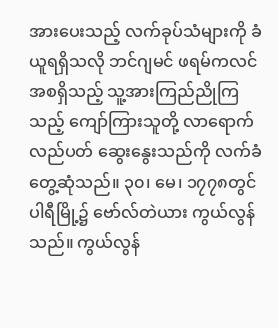အားပေးသည့် လက်ခုပ်သံများကို ခံယူရရှိသလို ဘင်ဂျမင် ဖရမ်ကလင် အစရှိသည့် သူ့အားကြည်ညိုကြသည့် ကျော်ကြားသူတို့ လာရောက်လည်ပတ် ဆွေးနွေးသည်ကို လက်ခံတွေ့ဆုံသည်။ ၃၀၊ မေ၊ ၁၇၇၈တွင် ပါရီမြို့၌ ဗော်လ်တဲယား ကွယ်လွန်သည်။ ကွယ်လွန်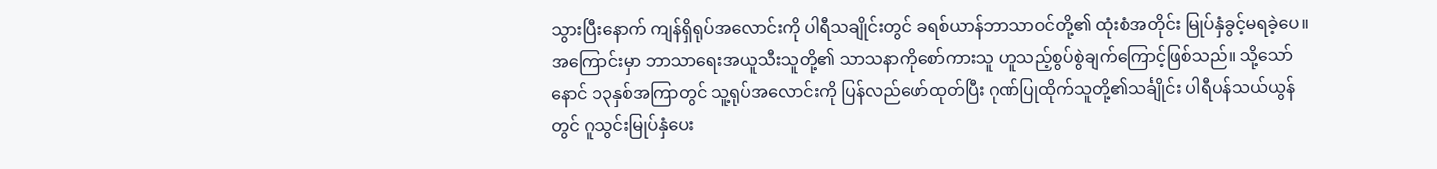သွားပြီးနောက် ကျန်ရှိရုပ်အလောင်းကို ပါရီသချိုင်းတွင် ခရစ်ယာန်ဘာသာဝင်တို့၏ ထုံးစံအတိုင်း မြုပ်နှံခွင့်မရခဲ့ပေ။ အကြောင်းမှာ ဘာသာရေးအယူသီးသူတို့၏ သာသနာကိုစော်ကားသူ ဟူသည့်စွပ်စွဲချက်ကြောင့်ဖြစ်သည်။ သို့သော် နောင် ၁၃နှစ်အကြာတွင် သူ့ရုပ်အလောင်းကို ပြန်လည်ဖော်ထုတ်ပြီး ဂုဏ်ပြုထိုက်သူတို့၏သင်္ချိုင်း ပါရီပန်သယ်ယွန်တွင် ဂူသွင်းမြုပ်နှံပေး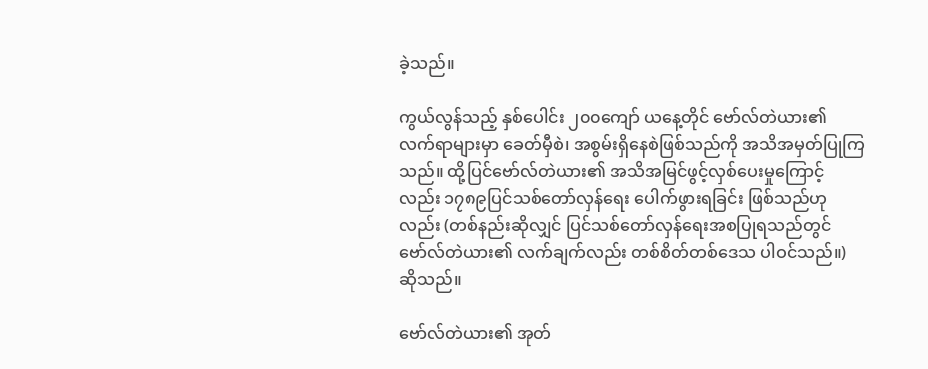ခဲ့သည်။

ကွယ်လွန်သည့် နှစ်ပေါင်း ၂၀၀ကျော် ယနေ့တိုင် ဗော်လ်တဲယား၏ လက်ရာများမှာ ခေတ်မှီစဲ၊ အစွမ်းရှိနေစဲဖြစ်သည်ကို အသိအမှတ်ပြုကြသည်။ ထို့ပြင်ဗော်လ်တဲယား၏ အသိအမြင်ဖွင့်လှစ်ပေးမှုကြောင့်လည်း ၁၇၈၉ပြင်သစ်တော်လှန်ရေး ပေါက်ဖွားရခြင်း ဖြစ်သည်ဟုလည်း (တစ်နည်းဆိုလျှင် ပြင်သစ်တော်လှန်ရေးအစပြုရသည်တွင် ဗော်လ်တဲယား၏ လက်ချက်လည်း တစ်စိတ်တစ်ဒေသ ပါဝင်သည်။) ဆိုသည်။

ဗော်လ်တဲယား၏ အုတ်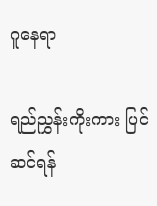ဂူနေရာ

ရည်ညွှန်းကိုးကား ပြင်ဆင်ရန်